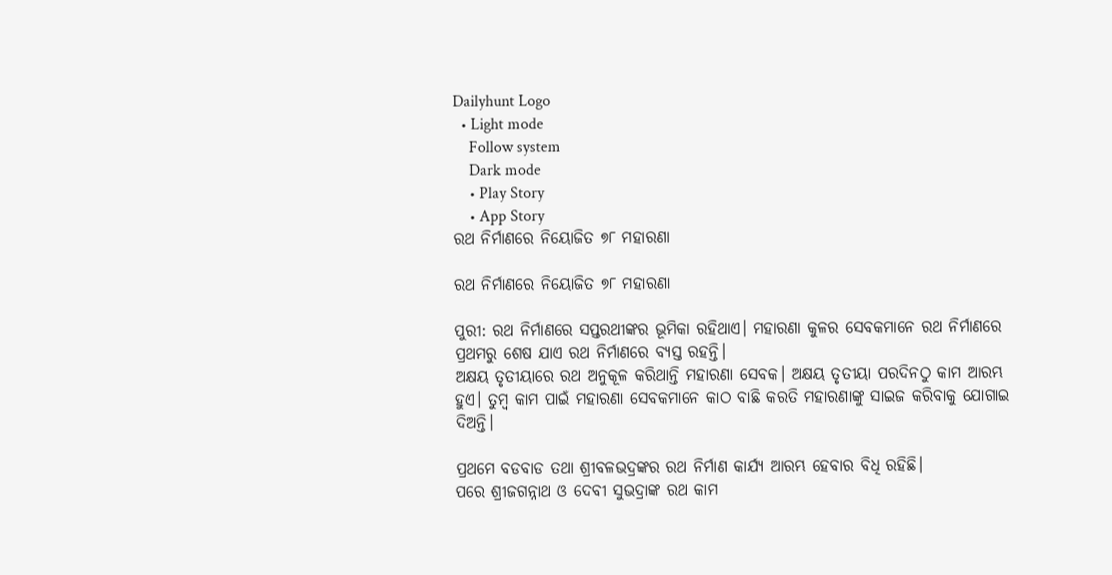Dailyhunt Logo
  • Light mode
    Follow system
    Dark mode
    • Play Story
    • App Story
ରଥ ନିର୍ମାଣରେ ନିୟୋଜିତ ୭୮ ମହାରଣା

ରଥ ନିର୍ମାଣରେ ନିୟୋଜିତ ୭୮ ମହାରଣା

ପୁରୀ: ରଥ ନିର୍ମାଣରେ ସପ୍ତରଥୀଙ୍କର ଭୂମିକା ରହିଥାଏ। ମହାରଣା କୁଳର ସେବକମାନେ ରଥ ନିର୍ମାଣରେ ପ୍ରଥମରୁ ଶେଷ ଯାଏ ରଥ ନିର୍ମାଣରେ ବ୍ୟସ୍ତ ରହନ୍ତି।
ଅକ୍ଷୟ ତୃତୀୟାରେ ରଥ ଅନୁକୂଳ କରିଥାନ୍ତି ମହାରଣା ସେବକ। ଅକ୍ଷୟ ତୃତୀୟା ପରଦିନଠୁ କାମ ଆରମ୍ଭ ହୁଏ। ତୁମ୍ବ କାମ ପାଇଁ ମହାରଣା ସେବକମାନେ କାଠ ବାଛି କରତି ମହାରଣାଙ୍କୁ ସାଇଜ କରିବାକୁ ଯୋଗାଇ ଦିଅନ୍ତି।

ପ୍ରଥମେ ବଡବାଡ ତଥା ଶ୍ରୀବଳଭଦ୍ରଙ୍କର ରଥ ନିର୍ମାଣ କାର୍ଯ୍ୟ ଆରମ୍ଭ ହେବାର ବିଧି ରହିଛି।
ପରେ ଶ୍ରୀଜଗନ୍ନାଥ ଓ ଦେବୀ ସୁଭଦ୍ରାଙ୍କ ରଥ କାମ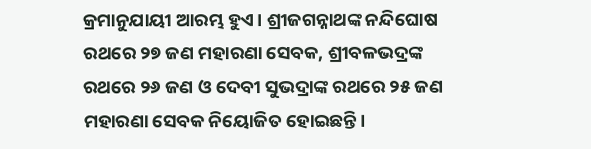କ୍ରମାନୁଯାୟୀ ଆରମ୍ଭ ହୁଏ। ଶ୍ରୀଜଗନ୍ନାଥଙ୍କ ନନ୍ଦିଘୋଷ ରଥରେ ୨୭ ଜଣ ମହାରଣା ସେବକ, ଶ୍ରୀବଳଭଦ୍ରଙ୍କ ରଥରେ ୨୬ ଜଣ ଓ ଦେବୀ ସୁଭଦ୍ରାଙ୍କ ରଥରେ ୨୫ ଜଣ ମହାରଣା ସେବକ ନିୟୋଜିତ ହୋଇଛନ୍ତି।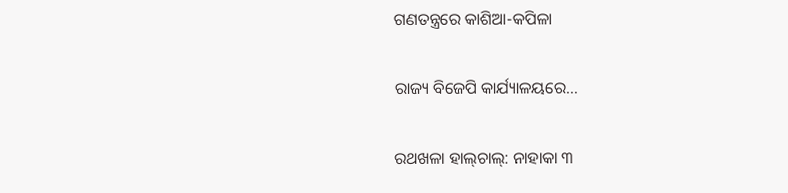ଗଣତନ୍ତ୍ରରେ କାଶିଆ-କପିଳା

ରାଜ୍ୟ ବିଜେପି କାର୍ଯ୍ୟାଳୟରେ…

ରଥଖଳା ହାଲ୍‌ଚାଲ୍‌: ନାହାକା ୩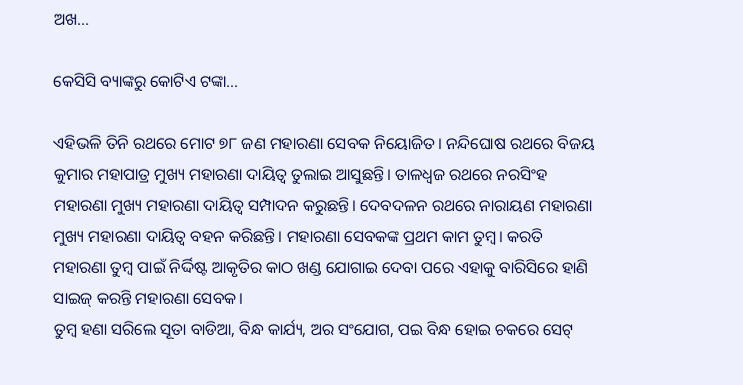ଅଖ…

କେସିସି ବ୍ୟାଙ୍କରୁ କୋଟିଏ ଟଙ୍କା…

ଏହିଭଳି ତିନି ରଥରେ ମୋଟ ୭୮ ଜଣ ମହାରଣା ସେବକ ନିୟୋଜିତ। ନନ୍ଦିଘୋଷ ରଥରେ ବିଜୟ କୁମାର ମହାପାତ୍ର ମୁଖ୍ୟ ମହାରଣା ଦାୟିତ୍ୱ ତୁଲାଇ ଆସୁଛନ୍ତି। ତାଳଧ୍ୱଜ ରଥରେ ନରସିଂହ ମହାରଣା ମୁଖ୍ୟ ମହାରଣା ଦାୟିତ୍ୱ ସମ୍ପାଦନ କରୁଛନ୍ତି। ଦେବଦଳନ ରଥରେ ନାରାୟଣ ମହାରଣା ମୁଖ୍ୟ ମହାରଣା ଦାୟିତ୍ୱ ବହନ କରିଛନ୍ତି। ମହାରଣା ସେବକଙ୍କ ପ୍ରଥମ କାମ ତୁମ୍ବ। କରତି ମହାରଣା ତୁମ୍ବ ପାଇଁ ନିର୍ଦ୍ଦିଷ୍ଟ ଆକୃତିର କାଠ ଖଣ୍ଡ ଯୋଗାଇ ଦେବା ପରେ ଏହାକୁ ବାରିସିରେ ହାଣି ସାଇଜ୍‌ କରନ୍ତି ମହାରଣା ସେବକ।
ତୁମ୍ବ ହଣା ସରିଲେ ସୂତା ବାଡିଆ, ବିନ୍ଧ କାର୍ଯ୍ୟ, ଅର ସଂଯୋଗ, ପଇ ବିନ୍ଧ ହୋଇ ଚକରେ ସେଟ୍‌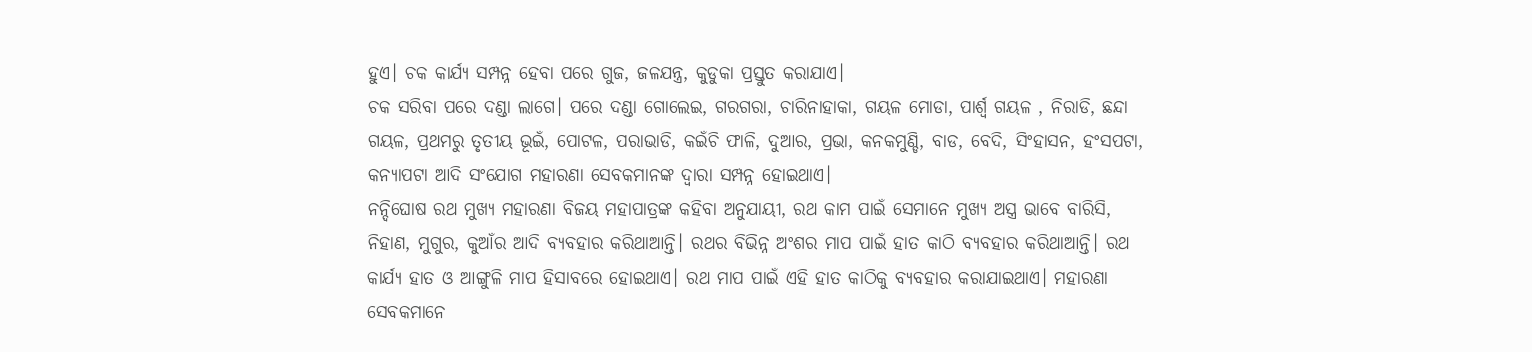ହୁଏ। ଚକ କାର୍ଯ୍ୟ ସମ୍ପନ୍ନ ହେବା ପରେ ଗୁଜ, ଜଳଯନ୍ତ୍ର, କୁଡୁକା ପ୍ରସ୍ତୁତ କରାଯାଏ।
ଚକ ସରିବା ପରେ ଦଣ୍ଡା ଲାଗେ। ପରେ ଦଣ୍ଡା ଗୋଲେଇ, ଗରଗରା, ଚାରିନାହାକା, ଗୟଳ ମୋଡା, ପାର୍ଶ୍ୱ ଗୟଳ , ନିରାଡି, ଛନ୍ଦା ଗୟଳ, ପ୍ରଥମରୁ ତୃତୀୟ ଭୂଇଁ, ପୋଟଳ, ପରାଭାଡି, କଇଁଚି ଫାଳି, ଦୁଆର, ପ୍ରଭା, କନକମୁଣ୍ଡି, ବାଡ, ବେଦି, ସିଂହାସନ, ହଂସପଟା, କନ୍ୟାପଟା ଆଦି ସଂଯୋଗ ମହାରଣା ସେବକମାନଙ୍କ ଦ୍ୱାରା ସମ୍ପନ୍ନ ହୋଇଥାଏ।
ନନ୍ଦିଘୋଷ ରଥ ମୁଖ୍ୟ ମହାରଣା ବିଜୟ ମହାପାତ୍ରଙ୍କ କହିବା ଅନୁଯାୟୀ, ରଥ କାମ ପାଇଁ ସେମାନେ ମୁଖ୍ୟ ଅସ୍ତ୍ର ଭାବେ ବାରିସି, ନିହାଣ, ମୁଗୁର, କୁଆଁର ଆଦି ବ୍ୟବହାର କରିଥାଆନ୍ତି। ରଥର ବିଭିନ୍ନ ଅଂଶର ମାପ ପାଇଁ ହାତ କାଠି ବ୍ୟବହାର କରିଥାଆନ୍ତି। ରଥ କାର୍ଯ୍ୟ ହାତ ଓ ଆଙ୍ଗୁଳି ମାପ ହିସାବରେ ହୋଇଥାଏ। ରଥ ମାପ ପାଇଁ ଏହି ହାତ କାଠିକୁ ବ୍ୟବହାର କରାଯାଇଥାଏ। ମହାରଣା ସେବକମାନେ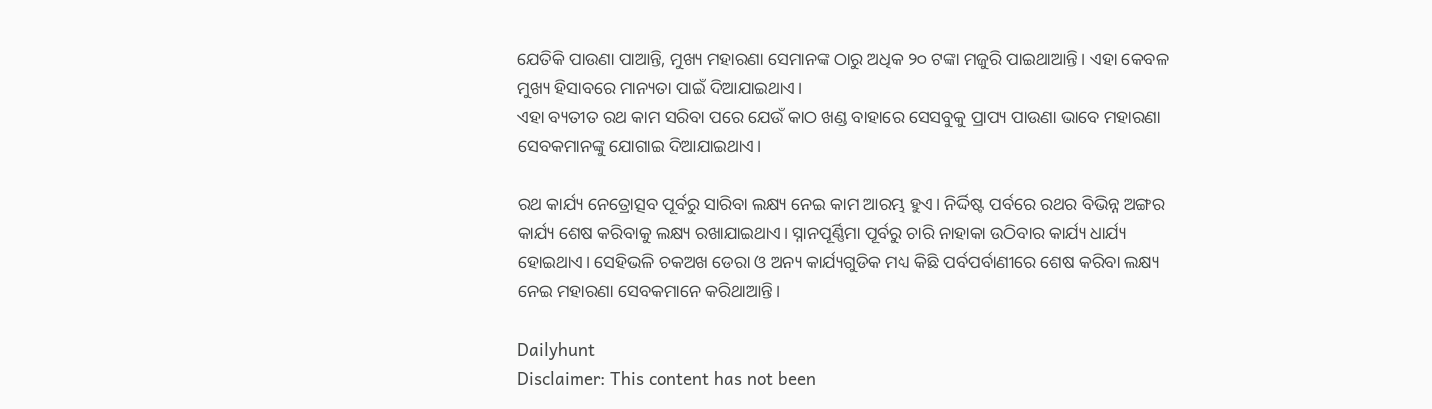ଯେତିକି ପାଉଣା ପାଆନ୍ତି, ମୁଖ୍ୟ ମହାରଣା ସେମାନଙ୍କ ଠାରୁ ଅଧିକ ୨୦ ଟଙ୍କା ମଜୁରି ପାଇଥାଆନ୍ତି। ଏହା କେବଳ ମୁଖ୍ୟ ହିସାବରେ ମାନ୍ୟତା ପାଇଁ ଦିଆଯାଇଥାଏ।
ଏହା ବ୍ୟତୀତ ରଥ କାମ ସରିବା ପରେ ଯେଉଁ କାଠ ଖଣ୍ଡ ବାହାରେ ସେସବୁକୁ ପ୍ରାପ୍ୟ ପାଉଣା ଭାବେ ମହାରଣା ସେବକମାନଙ୍କୁ ଯୋଗାଇ ଦିଆଯାଇଥାଏ।

ରଥ କାର୍ଯ୍ୟ ନେତ୍ରୋତ୍ସବ ପୂର୍ବରୁ ସାରିବା ଲକ୍ଷ୍ୟ ନେଇ କାମ ଆରମ୍ଭ ହୁଏ। ନିର୍ଦ୍ଦିଷ୍ଟ ପର୍ବରେ ରଥର ବିଭିନ୍ନ ଅଙ୍ଗର କାର୍ଯ୍ୟ ଶେଷ କରିବାକୁ ଲକ୍ଷ୍ୟ ରଖାଯାଇଥାଏ। ସ୍ନାନପୂର୍ଣ୍ଣିମା ପୂର୍ବରୁ ଚାରି ନାହାକା ଉଠିବାର କାର୍ଯ୍ୟ ଧାର୍ଯ୍ୟ ହୋଇଥାଏ। ସେହିଭଳି ଚକଅଖ ଡେରା ଓ ଅନ୍ୟ କାର୍ଯ୍ୟଗୁଡିକ ମଧ୍ୟ କିଛି ପର୍ବପର୍ବାଣୀରେ ଶେଷ କରିବା ଲକ୍ଷ୍ୟ ନେଇ ମହାରଣା ସେବକମାନେ କରିଥାଆନ୍ତି।

Dailyhunt
Disclaimer: This content has not been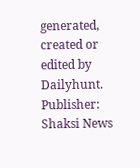generated, created or edited by Dailyhunt. Publisher: Shaksi News